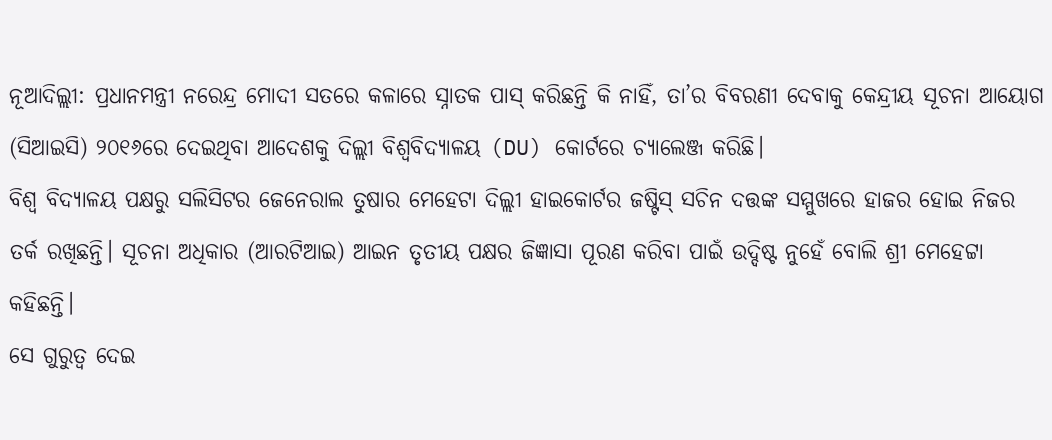ନୂଆଦିଲ୍ଲୀ: ପ୍ରଧାନମନ୍ତ୍ରୀ ନରେନ୍ଦ୍ର ମୋଦୀ ସତରେ କଳାରେ ସ୍ନାତକ ପାସ୍ କରିଛନ୍ତି କି ନାହିଁ, ତା’ର ବିବରଣୀ ଦେବାକୁ କେନ୍ଦ୍ରୀୟ ସୂଚନା ଆୟୋଗ (ସିଆଇସି) ୨୦୧୬ରେ ଦେଇଥିବା ଆଦେଶକୁ ଦିଲ୍ଲୀ ବିଶ୍ୱବିଦ୍ୟାଳୟ (DU) କୋର୍ଟରେ ଚ୍ୟାଲେଞ୍ଜ କରିଛି।
ବିଶ୍ୱ ବିଦ୍ୟାଳୟ ପକ୍ଷରୁ ସଲିସିଟର ଜେନେରାଲ ତୁଷାର ମେହେଟା ଦିଲ୍ଲୀ ହାଇକୋର୍ଟର ଜଷ୍ଟିସ୍ ସଚିନ ଦତ୍ତଙ୍କ ସମ୍ମୁଖରେ ହାଜର ହୋଇ ନିଜର ତର୍କ ରଖିଛନ୍ତି। ସୂଚନା ଅଧିକାର (ଆରଟିଆଇ) ଆଇନ ତୃତୀୟ ପକ୍ଷର ଜିଜ୍ଞାସା ପୂରଣ କରିବା ପାଇଁ ଉଦ୍ଦିଷ୍ଟ ନୁହେଁ ବୋଲି ଶ୍ରୀ ମେହେଟ୍ଟା କହିଛନ୍ତି।
ସେ ଗୁରୁତ୍ୱ ଦେଇ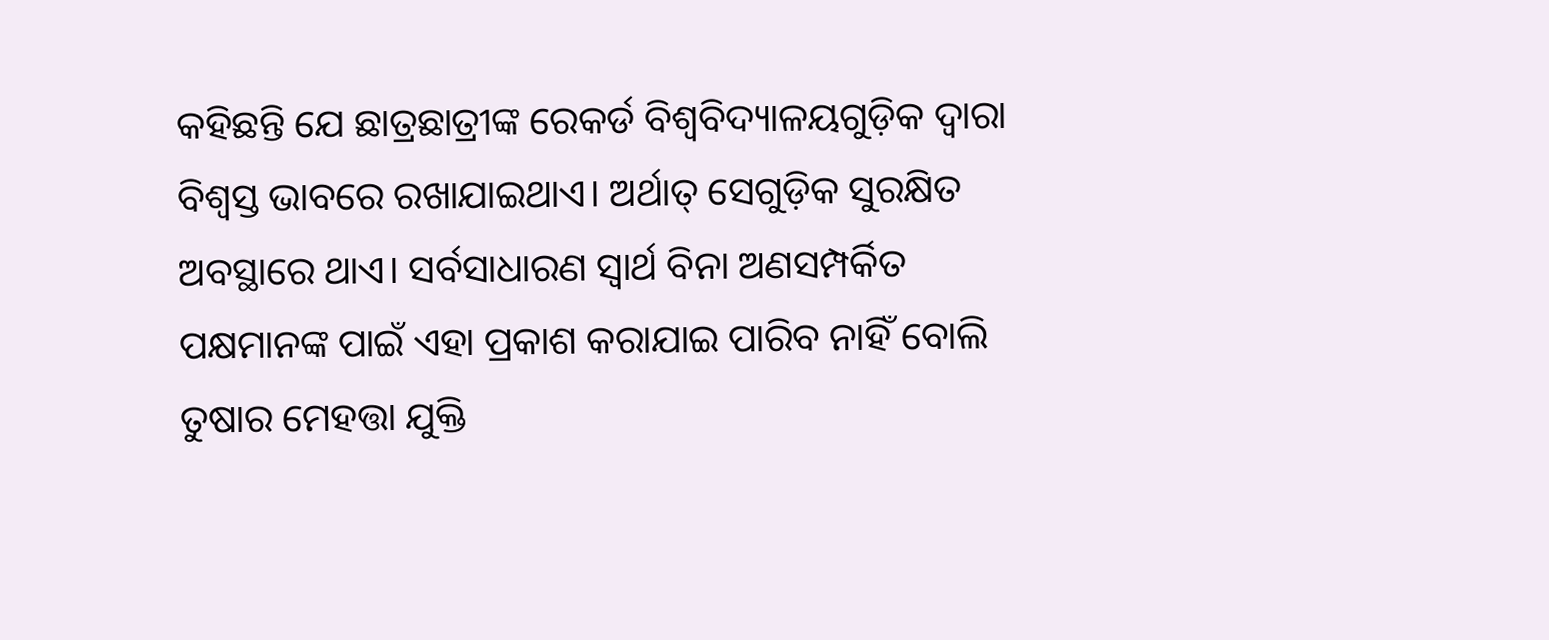କହିଛନ୍ତି ଯେ ଛାତ୍ରଛାତ୍ରୀଙ୍କ ରେକର୍ଡ ବିଶ୍ୱବିଦ୍ୟାଳୟଗୁଡ଼ିକ ଦ୍ୱାରା ବିଶ୍ୱସ୍ତ ଭାବରେ ରଖାଯାଇଥାଏ। ଅର୍ଥାତ୍ ସେଗୁଡ଼ିକ ସୁରକ୍ଷିତ ଅବସ୍ଥାରେ ଥାଏ। ସର୍ବସାଧାରଣ ସ୍ୱାର୍ଥ ବିନା ଅଣସମ୍ପର୍କିତ ପକ୍ଷମାନଙ୍କ ପାଇଁ ଏହା ପ୍ରକାଶ କରାଯାଇ ପାରିବ ନାହିଁ ବୋଲି ତୁଷାର ମେହତ୍ତା ଯୁକ୍ତି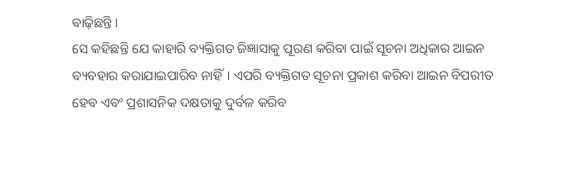ବାଢ଼ିଛନ୍ତି।
ସେ କହିଛନ୍ତି ଯେ କାହାରି ବ୍ୟକ୍ତିଗତ ଜିଜ୍ଞାସାକୁ ପୂରଣ କରିବା ପାଇଁ ସୂଚନା ଅଧିକାର ଆଇନ ବ୍ୟବହାର କରାଯାଇପାରିବ ନାହିଁ। ଏପରି ବ୍ୟକ୍ତିଗତ ସୂଚନା ପ୍ରକାଶ କରିବା ଆଇନ ବିପରୀତ ହେବ ଏବଂ ପ୍ରଶାସନିକ ଦକ୍ଷତାକୁ ଦୁର୍ବଳ କରିବ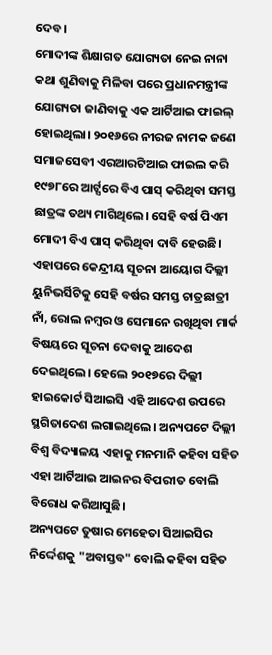ଦେବ।
ମୋଦୀଙ୍କ ଶିକ୍ଷାଗତ ଯୋଗ୍ୟତା ନେଇ ନାନା କଥା ଶୁଣିବାକୁ ମିଳିବା ପରେ ପ୍ରଧାନମନ୍ତ୍ରୀଙ୍କ ଯୋଗ୍ୟତା ଜାଣିବାକୁ ଏକ ଆର୍ଟିଆଇ ଫାଇଲ୍ ହୋଇଥିଲା। ୨୦୧୬ରେ ନୀରଜ ନାମକ ଜଣେ ସମାଜସେବୀ ଏରଆରଟିଆଇ ଫାଇଲ କରି ୧୯୭୮ରେ ଆର୍ଟ୍ସରେ ବିଏ ପାସ୍ କରିଥିବା ସମସ୍ତ ଛାତ୍ରଙ୍କ ତଥ୍ୟ ମାଗିଥିଲେ। ସେହି ବର୍ଷ ପିଏମ ମୋଦୀ ବିଏ ପାସ୍ କରିଥିବା ଦାବି ହେଉଛି।
ଏହାପରେ କେନ୍ଦ୍ରୀୟ ସୂଚନା ଆୟୋଗ ଦିଲ୍ଲୀ ୟୁନିଭର୍ସିଟିକୁ ସେହି ବର୍ଷର ସମସ୍ତ ଚାତ୍ରଛାତ୍ରୀ ନାଁ, ରୋଲ ନମ୍ବର ଓ ସେମାନେ ରଖିଥିବା ମାର୍କ ବିଷୟରେ ସୂଚନା ଦେବାକୁ ଆଦେଶ ଦେଇଥିଲେ। ହେଲେ ୨୦୧୭ରେ ଦିଲ୍ଲୀ ହାଇକୋର୍ଟ ସିଆଇସି ଏହି ଆଦେଶ ଉପରେ ସ୍ଥଗିତାଦେଶ ଲଗାଇଥିଲେ। ଅନ୍ୟପଟେ ଦିଲ୍ଲୀ ବିଶ୍ୱ ବିଦ୍ୟାଳୟ ଏହାକୁ ମନମାନି କହିବା ସହିତ ଏହା ଆର୍ଟିଆଇ ଆଇନର ବିପରୀତ ବୋଲି ବିରୋଧ କରିଆସୁଛି।
ଅନ୍ୟପଟେ ତୁଷାର ମେହେତା ସିଆଇସିର ନିର୍ଦ୍ଦେଶକୁ "ଅବାସ୍ତବ" ବୋଲି କହିବା ସହିତ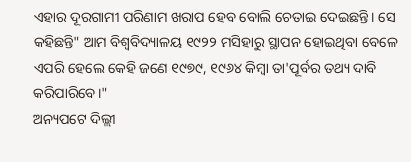ଏହାର ଦୂରଗାମୀ ପରିଣାମ ଖରାପ ହେବ ବୋଲି ଚେତାଇ ଦେଇଛନ୍ତି। ସେ କହିଛନ୍ତି" ଆମ ବିଶ୍ୱବିଦ୍ୟାଳୟ ୧୯୨୨ ମସିହାରୁ ସ୍ଥାପନ ହୋଇଥିବା ବେଳେ ଏପରି ହେଲେ କେହି ଜଣେ ୧୯୭୯, ୧୯୬୪ କିମ୍ବା ତା'ପୂର୍ବର ତଥ୍ୟ ଦାବି କରିପାରିବେ।"
ଅନ୍ୟପଟେ ଦିଲ୍ଲୀ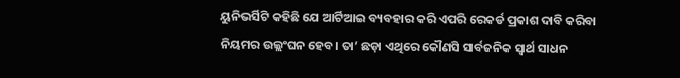ୟୁନିଭର୍ସିଟି କହିଛି ଯେ ଆର୍ଟିଆଇ ବ୍ୟବହାର କରି ଏପରି ରେକର୍ଡ ପ୍ରକାଶ ଦାବି କରିବା ନିୟମର ଉଲ୍ଲଂଘନ ହେବ। ତା’ ଛଡ଼ା ଏଥିରେ କୌଣସି ସାର୍ବଜନିକ ସ୍ୱାର୍ଥ ସାଧନ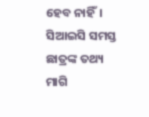ହେବ ନାହିଁ। ସିଆଇସି ସମସ୍ତ ଛାତ୍ରଙ୍କ ତଥ୍ୟ ମାଗି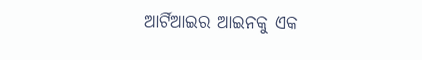ଆର୍ଟିଆଇର ଆଇନକୁ ଏକ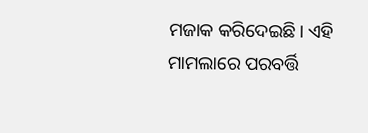ମଜାକ କରିଦେଇଛି। ଏହି ମାମଲାରେ ପରବର୍ତ୍ତି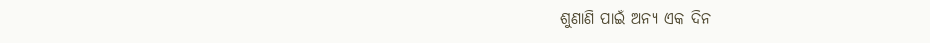ଶୁଣାଣି ପାଇଁ ଅନ୍ୟ ଏକ ଦିନ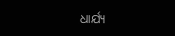ଧାର୍ଯ୍ୟ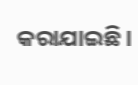କରାଯାଇଛି।